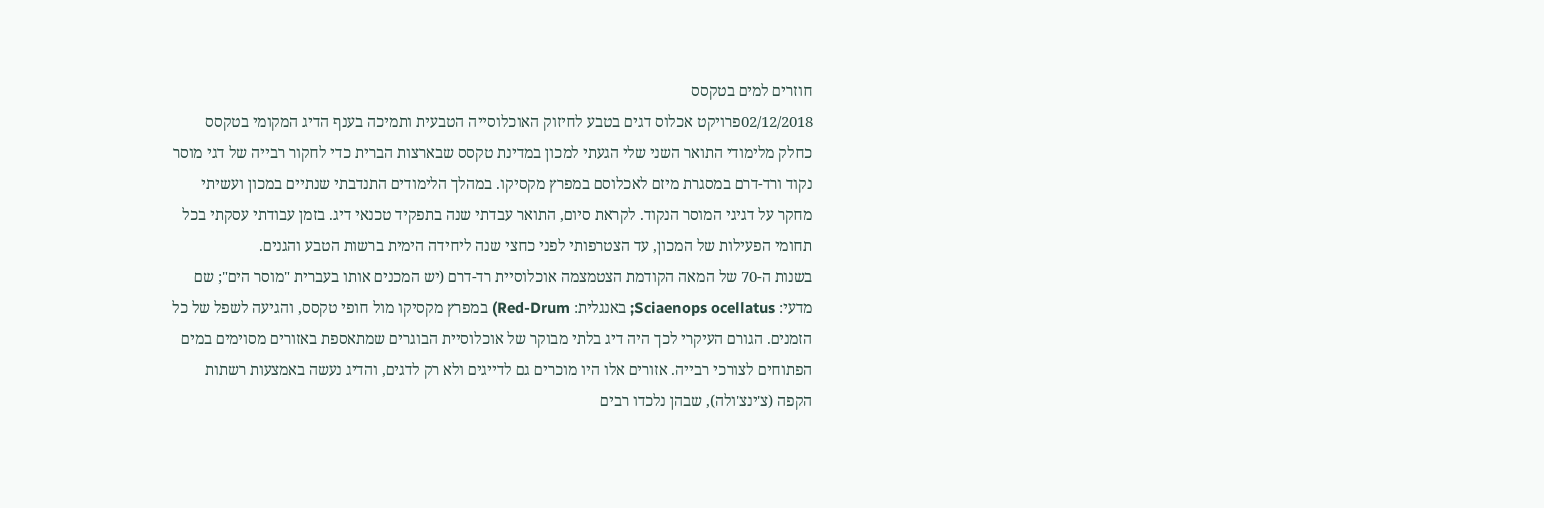חוזרים למים בטקסס
02/12/2018פרויקט אכלוס דגים בטבע לחיזוק האוכלוסייה הטבעית ותמיכה בענף הדיג המקומי בטקסס
כחלק מלימודי התואר השני שלי הגעתי למכון במדינת טקסס שבארצות הברית כדי לחקור רבייה של דגי מוסר נקוד ורד-דרם במסגרת מיזם לאכלוסם במפרץ מקסיקו. במהלך הלימודים התנדבתי שנתיים במכון ועשיתי מחקר על דגיגי המוסר הנקוד. לקראת סיום, התואר עבדתי שנה בתפקיד טכנאי דיג. בזמן עבודתי עסקתי בכל תחומי הפעילות של המכון, עד הצטרפותי לפני כחצי שנה ליחידה הימית ברשות הטבע והגנים.
בשנות ה-70 של המאה הקודמת הצטמצמה אוכלוסיית רד-דרם (יש המכנים אותו בעברית "מוסר הים"; שם מדעי: Sciaenops ocellatus; באנגלית: Red-Drum) במפרץ מקסיקו מול חופי טקסס, והגיעה לשפל של כל הזמנים. הגורם העיקרי לכך היה דיג בלתי מבוקר של אוכלוסיית הבוגרים שמתאספת באזורים מסוימים במים הפתוחים לצורכי רבייה. אזורים אלו היו מוכרים גם לדייגים ולא רק לדגים, והדיג נעשה באמצעות רשתות הקפה (צ'ינצ'ולה), שבהן נלכדו רבים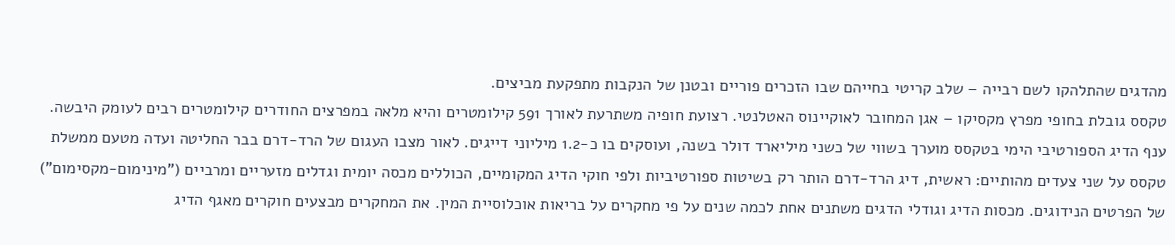מהדגים שהתלהקו לשם רבייה – שלב קריטי בחייהם שבו הזכרים פוריים ובטנן של הנקבות מתפקעת מביצים.
טקסס גובלת בחופי מפרץ מקסיקו – אגן המחובר לאוקיינוס האטלנטי. רצועת חופיה משתרעת לאורך 591 קילומטרים והיא מלאה במפרצים החודרים קילומטרים רבים לעומק היבשה. ענף הדיג הספורטיבי הימי בטקסס מוערך בשווי של כשני מיליארד דולר בשנה, ועוסקים בו כ-1.2 מיליוני דייגים. לאור מצבו העגום של הרד-דרם בבר החליטה ועדה מטעם ממשלת טקסס על שני צעדים מהותיים: ראשית, דיג הרד-דרם הותר רק בשיטות ספורטיביות ולפי חוקי הדיג המקומיים, הכוללים מכסה יומית וגדלים מזעריים ומרביים ("מינימום-מקסימום") של הפרטים הנידוגים. מכסות הדיג וגודלי הדגים משתנים אחת לכמה שנים על פי מחקרים על בריאות אוכלוסיית המין. את המחקרים מבצעים חוקרים מאגף הדיג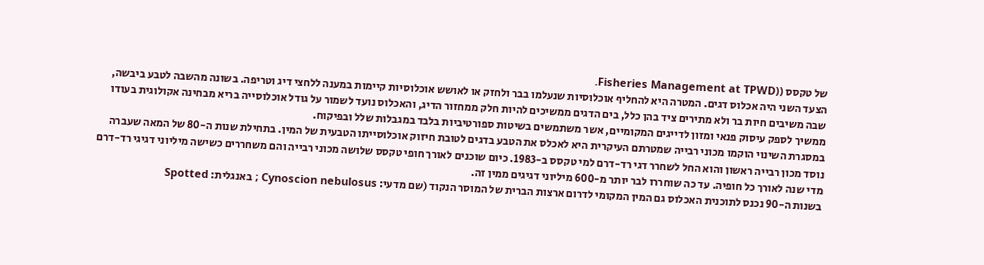של טקסס ((Fisheries Management at TPWD.
הצעד השני היה אכלוס דגים. המטרה היא להחליף אוכלוסיות שנעלמו בבר ולחזק או לאושש אוכלוסיות קיימות במענה ללחצי דיג וטריפה. בשונה מהשבה לטבע ביבשה, שבה משיבים חיות בר ולא מתירים ציד בהן כלל, בים הדגים ממשיכים להיות חלק ממחזור הדיג, והאכלוס נועד לשמור על גודל אוכלוסייה בריא מבחינה אקולוגית בעודו ממשיך לספק עיסוק פנאי ומזון לדייגים המקומיים, אשר משתמשים בשיטות ספורטיביות בלבד במגבלות שלל ובפיקוח.
במסגרת השינוי הוקמו מכוני רבייה שמטרתם העיקרית היא לאכלס את הטבע בדגים לטובת חיזוק אוכלוסייתו הטבעית של המין. בתחילת שנות ה-80 של המאה שעברה נוסד מכון רבייה ראשון והוא החל לשחרר דגי רד-דרם למי טקסס ב-1983. כיום שוכנים לאורך חופי טקסס שלושה מכוני רבייה והם משחררים כשישה מיליוני דגיגי רד-דרם מדי שנה לאורך כל חופיה. עד כה שוחררו לבר יותר מ-600 מיליוני דגיגים ממין זה.
בשנות ה-90 נכנס לתוכנית האכלוס גם המין המקומי לדרום ארצות הברית של המוסר הנקוד (שם מדעי: Cynoscion nebulosus ; באנגלית: Spotted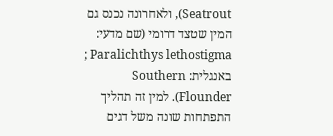Seatrout), ולאחרונה נכנס גם המין שטצד דרומי (שם מדעי: Paralichthys lethostigma ; באנגלית: Southern Flounder). למין זה תהליך התפתחות שונה משל דגים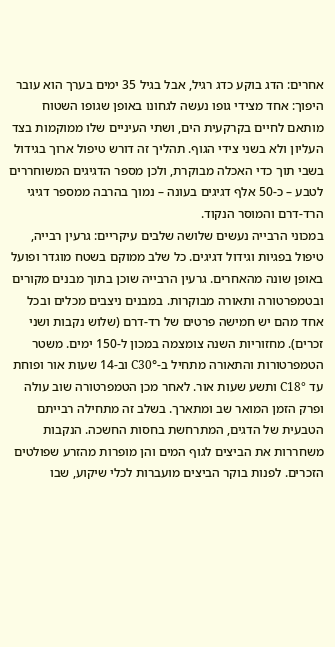אחרים: הדג בוקע כדג רגיל, אבל בגיל 35 ימים בערך הוא עובר היפוך: אחד מצידי גופו נעשה לגחונו באופן שגופו השטוח מותאם לחיים בקרקעית הים, ושתי העיניים שלו ממוקמות בצד העליון ולא בשני צידי הגוף. תהליך זה דורש טיפול ארוך בגידול בשבי תוך כדי האכלה מבוקרת, ולכן מספר הדגיגים המשוחררים לטבע – כ-50 אלף דגיגים בעונה – נמוך בהרבה ממספר דגיגי הרד-דרם והמוסר הנקוד.
במכוני הרבייה נעשים שלושה שלבים עיקריים: גרעין רבייה, טיפול בפגיות וגידול דגיגים. כל שלב ממוקם בשטח מוגדר ופועל באופן שונה מהאחרים. גרעין הרבייה שוכן בתוך מבנים מקורים ובטמפרטורה ותאורה מבוקרות. במבנים ניצבים מכלים ובכל אחד מהם יש חמישה פרטים של רד-דרם (שלוש נקבות ושני זכרים). מחזוריות השנה צומצמה במכון ל-150 ימים. משטר הטמפרטורות והתאורה מתחיל ב-°C30 וב-14 שעות אור ופוחת עד °C18 ותשע שעות אור. לאחר מכן הטמפרטורה שוב עולה ופרק הזמן המואר שב ומתארך. בשלב זה מתחילה רבייתם הטבעית של הדגים, המתרחשת בחסות החשכה. הנקבות משחררות את הביצים לגוף המים והן מופרות מהזרע שפולטים הזכרים. לפנות בוקר הביצים מועברות לכלי שיקוע, שבו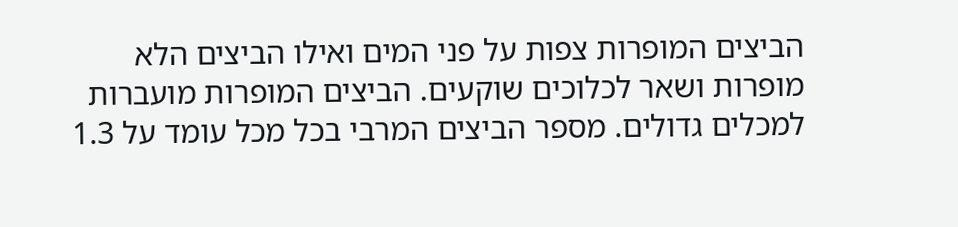הביצים המופרות צפות על פני המים ואילו הביצים הלא מופרות ושאר לכלוכים שוקעים. הביצים המופרות מועברות למכלים גדולים. מספר הביצים המרבי בכל מכל עומד על 1.3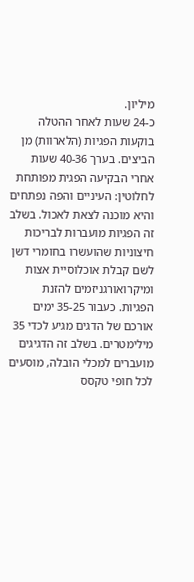מיליון.
כ-24 שעות לאחר ההטלה בוקעות הפגיות (הלארוות) מן הביצים. בערך 40-36 שעות אחרי הבקיעה הפגית מפותחת לחלוטין: העיניים והפה נפתחים והיא מוכנה לצאת לאכול. בשלב זה הפגיות מועברות לבריכות חיצוניות שהועשרו בחומרי דשן לשם קבלת אוכלוסיית אצות ומיקרואורגניזמים להזנת הפגיות. כעבור 35-25 ימים אורכם של הדגים מגיע לכדי 35 מילימטרים. בשלב זה הדגיגים מועברים למכלי הובלה, מוסעים לכל חופי טקסס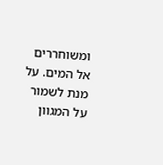ומשוחררים אל המים. על מנת לשמור על המגוון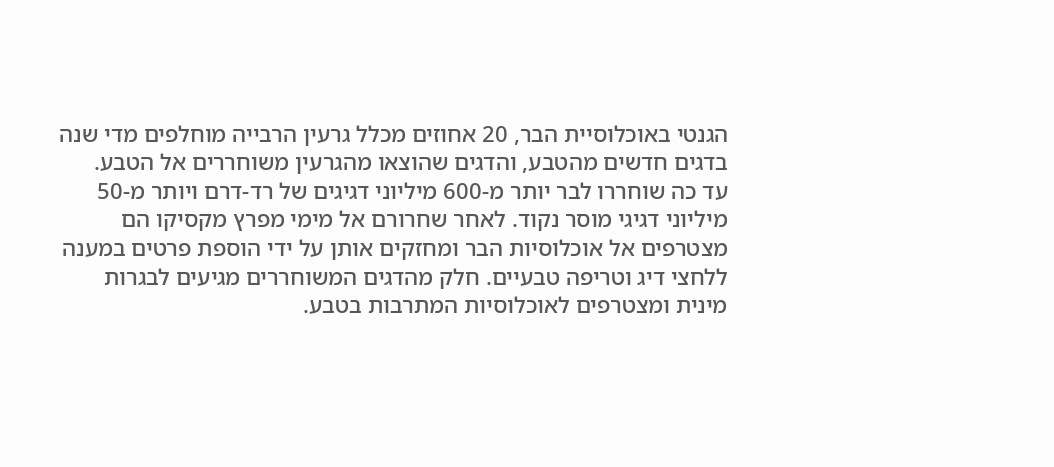הגנטי באוכלוסיית הבר, 20 אחוזים מכלל גרעין הרבייה מוחלפים מדי שנה בדגים חדשים מהטבע, והדגים שהוצאו מהגרעין משוחררים אל הטבע.
עד כה שוחררו לבר יותר מ-600 מיליוני דגיגים של רד-דרם ויותר מ-50 מיליוני דגיגי מוסר נקוד. לאחר שחרורם אל מימי מפרץ מקסיקו הם מצטרפים אל אוכלוסיות הבר ומחזקים אותן על ידי הוספת פרטים במענה ללחצי דיג וטריפה טבעיים. חלק מהדגים המשוחררים מגיעים לבגרות מינית ומצטרפים לאוכלוסיות המתרבות בטבע.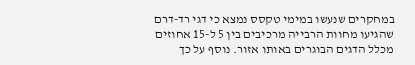במחקרים שנעשו במימי טקסס נמצא כי דגי רד-דרם שהגיעו מחוות הרבייה מרכיבים בין 5 ל-15 אחוזים מכלל הדגים הבוגרים באותו אזור. נוסף על כך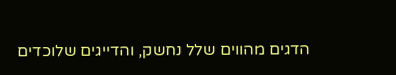הדגים מהווים שלל נחשק, והדייגים שלוכדים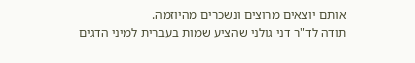אותם יוצאים מרוצים ונשכרים מהיוזמה.
תודה לד"ר דני גולני שהציע שמות בעברית למיני הדגים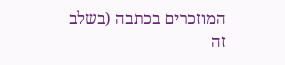המוזכרים בכתבה (בשלב זה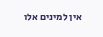אין למינים אלו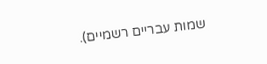שמות עבריים רשמיים).